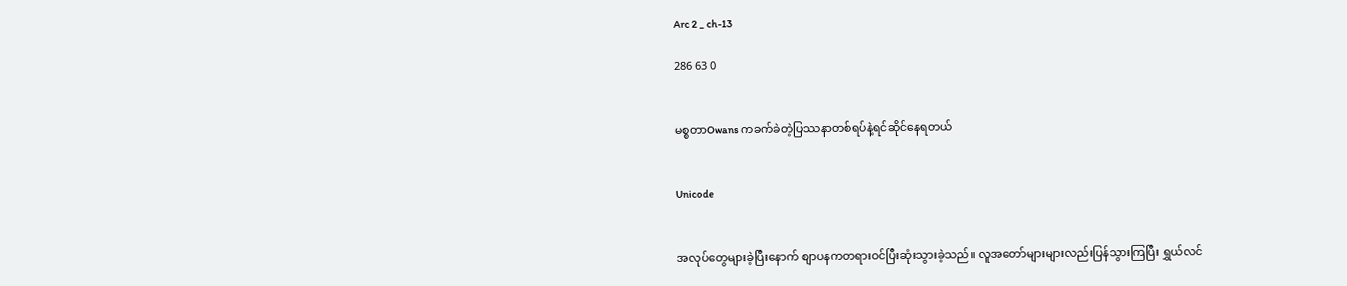Arc 2 _ ch-13

286 63 0


မစ္စတာOwans ကခက်ခဲတဲ့ပြဿနာတစ်ရပ်နဲ့ရင်ဆိုင်နေရတယ်


Unicode


အလုပ်တွေများခဲ့ပြီးနောက် စျာပနကတရားဝင်ပြီးဆုံးသွားခဲ့သည်။ လူအတော်များများလည်းပြန်သွားကြပြီး ရွှယ်လင်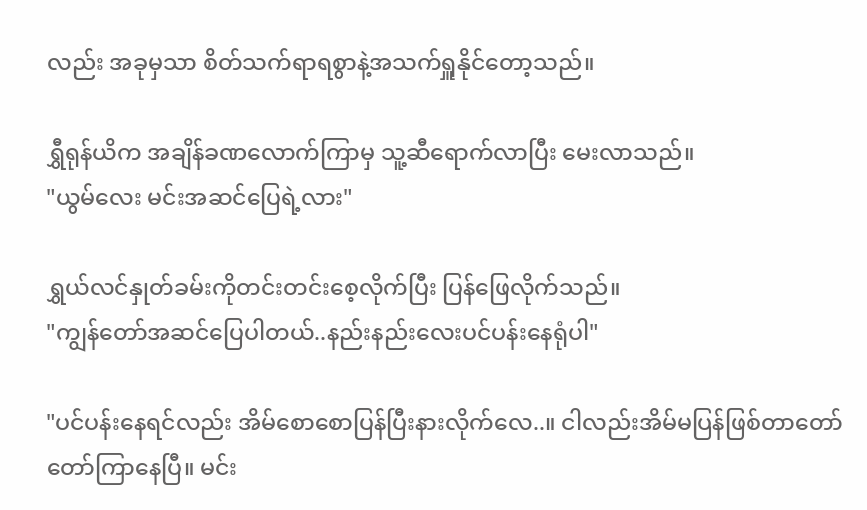လည်း အခုမှသာ စိတ်သက်ရာရစွာနဲ့အသက်ရှူနိုင်တော့သည်။

ရွှီရုန်ယိက အချိန်ခဏလောက်ကြာမှ သူ့ဆီရောက်လာပြီး မေးလာသည်။
"ယွမ်လေး မင်းအဆင်ပြေရဲ့လား"

ရွှယ်လင်နှုတ်ခမ်းကိုတင်းတင်းစေ့လိုက်ပြီး ပြန်ဖြေလိုက်သည်။
"ကျွန်တော်အဆင်ပြေပါတယ်..နည်းနည်းလေးပင်ပန်းနေရုံပါ"

"ပင်ပန်းနေရင်လည်း အိမ်စောစောပြန်ပြီးနားလိုက်လေ..။ ငါလည်းအိမ်မပြန်ဖြစ်တာတော်တော်ကြာနေပြီ။ မင်း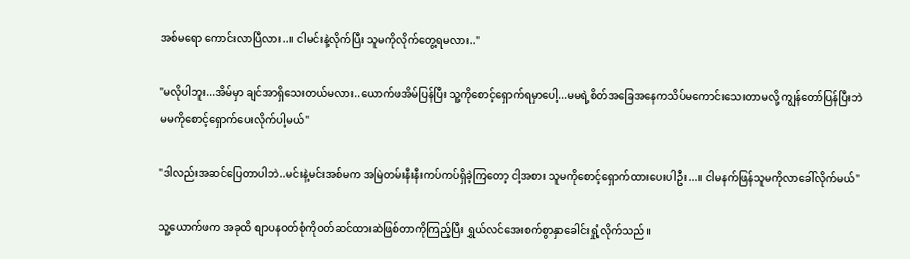အစ်မရော ကောင်းလာပြီလား..။ ငါမင်းနဲ့လိုက်ပြီး သူမကိုလိုက်တွေ့ရမလား.."

"မလိုပါဘူး...အိမ်မှာ ချင်အာရှိသေးတယ်မလား..ယောက်ဖအိမ်ပြန်ပြီး သူ့ကိုစောင့်ရှောက်ရမှာပေါ့...မမရဲ့စိတ်အခြေအနေကသိပ်မကောင်းသေးတာမလို့ ကျွန်တော်ပြန်ပြီးဘဲ မမကိုစောင့်ရှောက်ပေးလိုက်ပါ့မယ်"

"ဒါလည်းအဆင်ပြေတာပါဘဲ..မင်းနဲ့မင်းအစ်မက အမြဲတမ်းနီးနီးကပ်ကပ်ရှိခဲ့ကြတော့ ငါ့အစား သူမကိုစောင့်ရှောက်ထားပေးပါဦး...။ ငါမနက်ဖြန်သူမကိုလာခေါ်လိုက်မယ်"

သူ့ယောက်ဖက အခုထိ စျာပနဝတ်စုံကိုဝတ်ဆင်ထားဆဲဖြစ်တာကိုကြည့်ပြီး ရွှယ်လင်အေးစက်စွာနှာခေါင်းရှုံ့လိုက်သည်။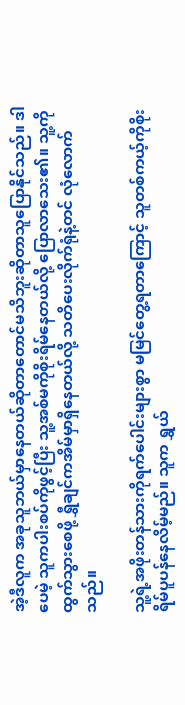အဲ့ဒီလူက အခုသူဘယ်မှာနေတယ်ဆိုတာတောင်မသိဘူးဆိုတာသူပြောနိုင်သည်။ ဒါပေမဲ့ သူကပါးစပ်ကိုဖွင့်ပြီး သူ့အစ်မကိုစိုးရိမ်နေတယ်လို့ ပြောလာသေး၏။ သူ့ကိုထွက်သွားစေဖို့ ရွှီချင်ကအိမ်မှာရှိနေတယ်လို့ သတိပေးလိုက်ရုံနဲ့တင် လုံလောက်သည်။

သူ့ရဲ့အဖိုးတန်သားကိုရက်ပေါင်းများစွာ မမြင်တွေ့ရတာကြောင့် သူတစ်ကယ့်ကိုစိုးရိမ်ပူပန်နေလိမ့်မည်။ သူက ရွှယ်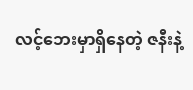လင့်ဘေးမှာရှိနေတဲ့ ဇနီးနဲ့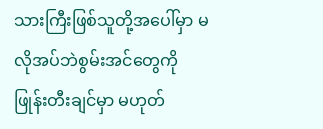သားကြီးဖြစ်သူတို့အပေါ်မှာ မလိုအပ်ဘဲစွမ်းအင်တွေကိုဖြုန်းတီးချင်မှာ မဟုတ်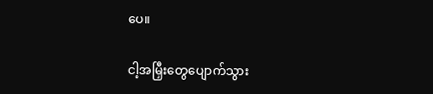ပေ။

ငါ့အမြှီးတွေပျောက်သွား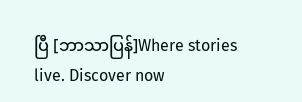ပြီ [ဘာသာပြန်]Where stories live. Discover now